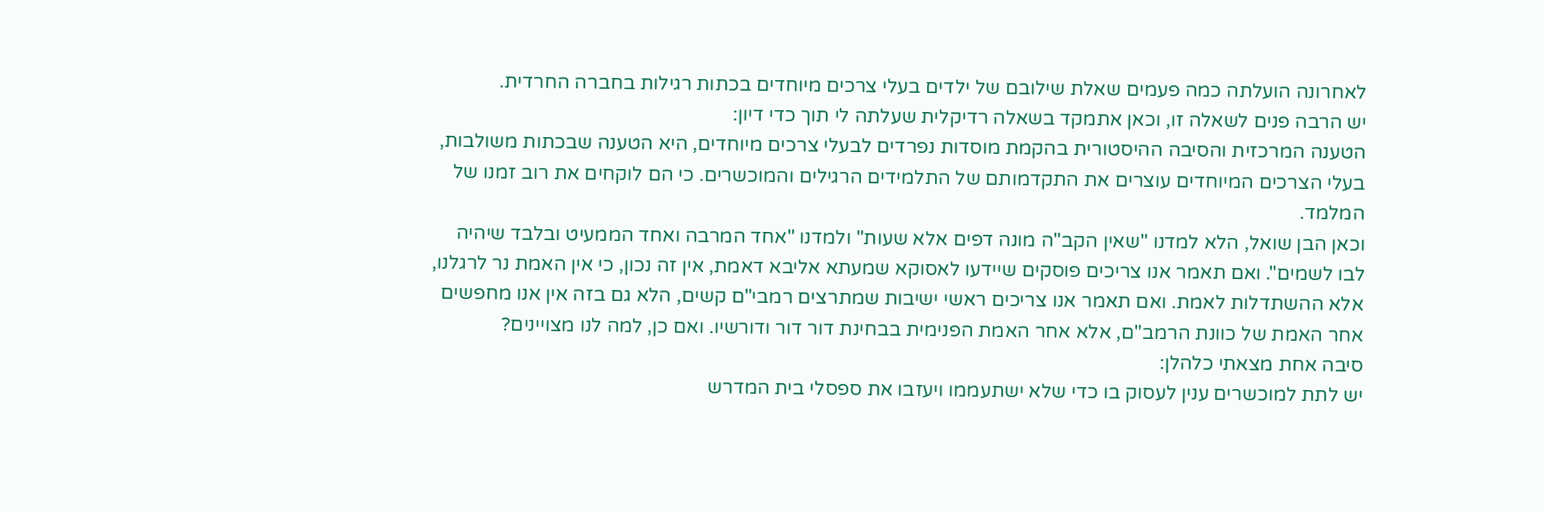לאחרונה הועלתה כמה פעמים שאלת שילובם של ילדים בעלי צרכים מיוחדים בכתות רגילות בחברה החרדית.
יש הרבה פנים לשאלה זו, וכאן אתמקד בשאלה רדיקלית שעלתה לי תוך כדי דיון:
הטענה המרכזית והסיבה ההיסטורית בהקמת מוסדות נפרדים לבעלי צרכים מיוחדים, היא הטענה שבכתות משולבות, בעלי הצרכים המיוחדים עוצרים את התקדמותם של התלמידים הרגילים והמוכשרים. כי הם לוקחים את רוב זמנו של המלמד.
וכאן הבן שואל, הלא למדנו "שאין הקב"ה מונה דפים אלא שעות" ולמדנו "אחד המרבה ואחד הממעיט ובלבד שיהיה לבו לשמים". ואם תאמר אנו צריכים פוסקים שיידעו לאסוקא שמעתא אליבא דאמת, אין זה נכון, כי אין האמת נר לרגלנו, אלא ההשתדלות לאמת. ואם תאמר אנו צריכים ראשי ישיבות שמתרצים רמבי"ם קשים, הלא גם בזה אין אנו מחפשים אחר האמת של כוונת הרמב"ם, אלא אחר האמת הפנימית בבחינת דור דור ודורשיו. ואם כן, למה לנו מצויינים?
סיבה אחת מצאתי כלהלן:
יש לתת למוכשרים ענין לעסוק בו כדי שלא ישתעממו ויעזבו את ספסלי בית המדרש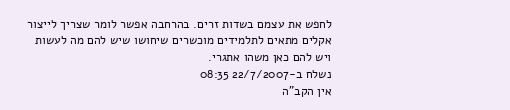לחפש את עצמם בשדות זרים. בהרחבה אפשר לומר שצריך לייצור אקלים מתאים לתלמידים מוכשרים שיחושו שיש להם מה לעשות ויש להם כאן משהו אתגרי.
נשלח ב-22/7/2007 08:35
אין הקב"ה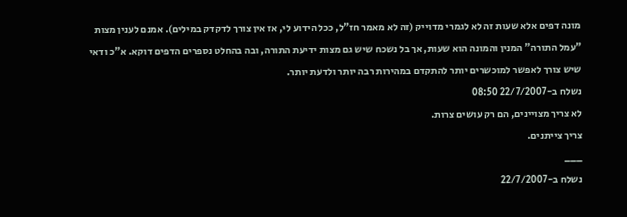מונה דפים אלא שעות זה לא לגמרי מדוייק (זה לא מאמר חז"ל, ככל הידוע לי, אז אין צורך לדקדק במילים). אמנם לענין מצות "עמל התורה" המנין והמונה הוא שעות, אך בל נשכח שיש גם מצות ידיעת התורה, ובה בהחלט נספרים הדפים דוקא. א"כ ודאי שיש צורך לאפשר למוכשרים יותר להתקדם במהירות רבה יותר ולדעת יותר.
נשלח ב-22/7/2007 08:50
לא צריך מצויינים, הם רק עושים צרות.
צריך צייתנים.
___
נשלח ב-22/7/2007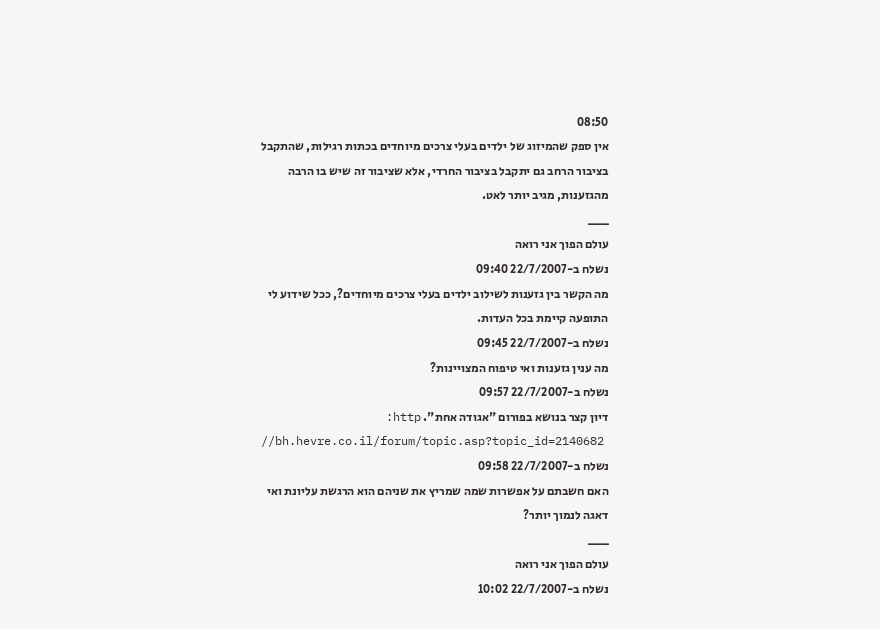08:50
אין ספק שהמיזוג של ילדים בעלי צרכים מיוחדים בכתות רגילות, שהתקבל בציבור הרחב גם יתקבל בציבור החרדי, אלא שציבור זה שיש בו הרבה מהגזענות, מגיב יותר לאט.
___
עולם הפוך אני רואה
נשלח ב-22/7/2007 09:40
מה הקשר בין גזענות לשילוב ילדים בעלי צרכים מיוחדים?, ככל שידוע לי התופעה קיימת בכל העדות.
נשלח ב-22/7/2007 09:45
מה ענין גזענות ואי טיפוח המצויינות?
נשלח ב-22/7/2007 09:57
דיון קצר בנושא בפורום "אגודה אחת". http:
//bh.hevre.co.il/forum/topic.asp?topic_id=2140682
נשלח ב-22/7/2007 09:58
האם חשבתם על אפשרות שמה שמריץ את שניהם הוא הרגשת עליונת ואי דאגה לנמוך יותר?
___
עולם הפוך אני רואה
נשלח ב-22/7/2007 10:02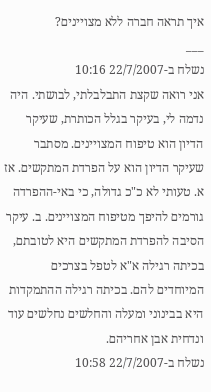איך תראה חברה ללא מצויינים?
___
נשלח ב-22/7/2007 10:16
אני רואה שקצת התבלבלתי, לבושתי. היה נדמה לי, בעיקר בגלל הכותרת, שעיקר הדיון הוא טיפוח המצויינים. מסתבר שעיקר הדיון הוא על הפרדת המתקשים. אז א. טעותי לא כ"כ גדולה, כי באי-ההפרדה גורמים להיפך מטיפוח המצויינים. ב. עיקר הסיבה להפרדת המתקשים היא לטובתם, בכיתה רגילה א"א לטפל בצרכים המיוחדים להם. בכיתה רגילה ההתמקדות היא בבינוני ומעלה והחלשים נחלשים עוד ונדחית אבן אחריהם.
נשלח ב-22/7/2007 10:58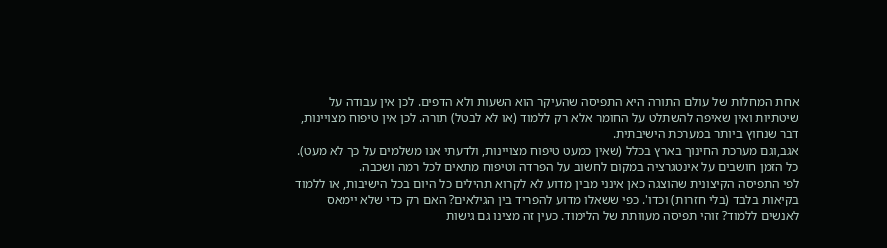אחת המחלות של עולם התורה היא התפיסה שהעיקר הוא השעות ולא הדפים. לכן אין עבודה על שיטתיות ואין שאיפה להשתלט על החומר אלא רק ללמוד (או לא לבטל) תורה. לכן אין טיפוח מצויינות, דבר שנחוץ ביותר במערכת הישיבתית.
אגב,וגם מערכת החינוך בארץ בכלל (שאין כמעט טיפוח מצויינות, ולדעתי אנו משלמים על כך לא מעט). כל הזמן חושבים על אינטגרציה במקום לחשוב על הפרדה וטיפוח מתאים לכל רמה ושכבה.
לפי התפיסה הקיצונית שהוצגה כאן אינני מבין מדוע לא לקרוא תהילים כל היום בכל הישיבות, או ללמוד בקיאות בלבד (בלי חזרות) וכדו'. כפי ששאלו מדוע להפריד בין הגילאים? האם רק כדי שלא יימאס לאנשים ללמוד? זוהי תפיסה מעוותת של הלימוד. כעין זה מצינו גם גישות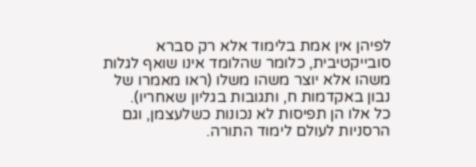לפיהן אין אמת בלימוד אלא רק סברא סובייקטיבית, כלומר שהלומד אינו שואף לגלות משהו אלא יוצר משהו משלו (ראו מאמרו של נבון באקדמות ח, ותגובות בגליון שאחריו).
כל אלו הן תפיסות לא נכונות כשלעצמן, וגם הרסניות לעולם לימוד התורה.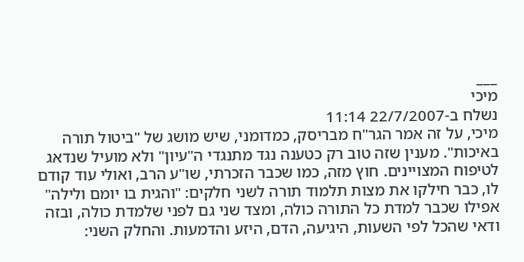___
מיכי
נשלח ב-22/7/2007 11:14
מיכי, על זה אמר הגר"ח מבריסק, כמדומני, שיש מושג של "ביטול תורה באיכות". מענין שזה טוב רק כטענה נגד מתנגדי ה"עיון" ולא מועיל שנדאג לטיפוח המצויינים. חוץ מזה, כמו שכבר הזכרתי, שו"ע הרב, ואולי עוד קודם לו, כבר חילקו את מצות תלמוד תורה לשני חלקים: "והגית בו יומם ולילה" אפילו שכבר למדת כל התורה כולה, ומצד שני גם לפני שלמדת כולה, ובזה ודאי שהכל לפי השעות, היגיעה, הדם, היזע והדמעות. והחלק השני: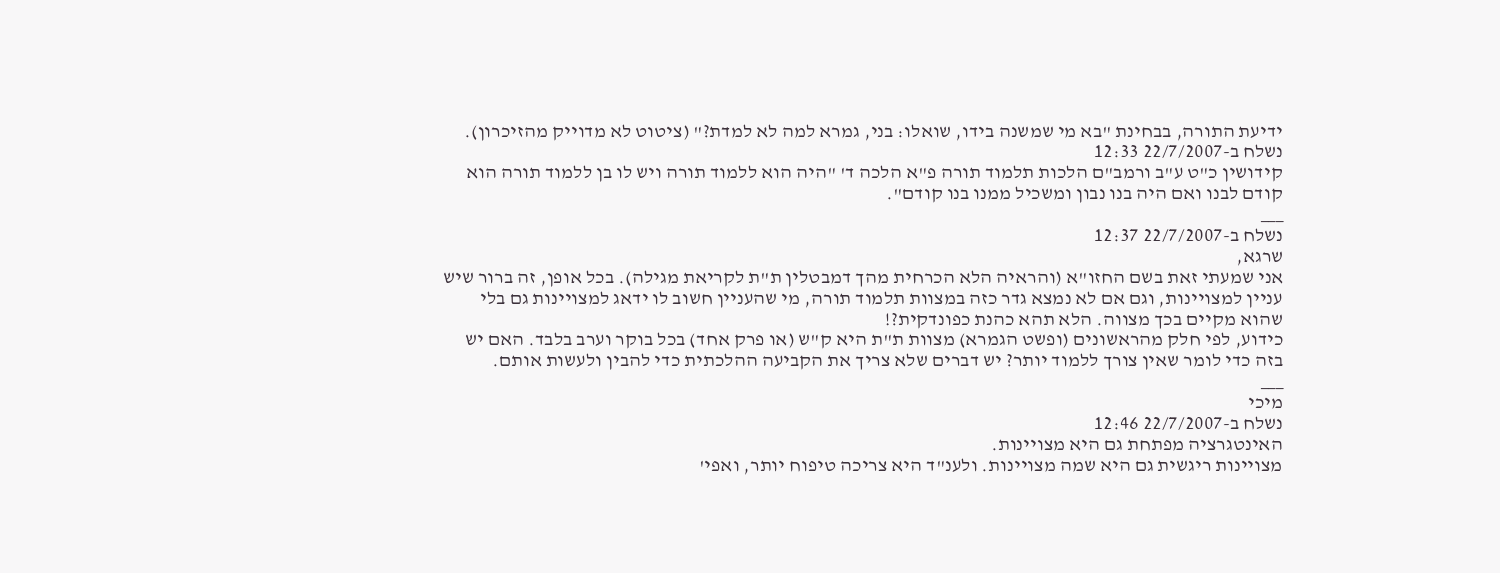ידיעת התורה, בבחינת "בא מי שמשנה בידו, שואלו: בני, גמרא למה לא למדת?" (ציטוט לא מדוייק מהזיכרון).
נשלח ב-22/7/2007 12:33
קידושין כ"ט ע"ב ורמב"ם הלכות תלמוד תורה פ"א הלכה ד' "היה הוא ללמוד תורה ויש לו בן ללמוד תורה הוא קודם לבנו ואם היה בנו נבון ומשכיל ממנו בנו קודם".
___
נשלח ב-22/7/2007 12:37
שרגא,
אני שמעתי זאת בשם החזו"א (והראיה הלא הכרחית מהך דמבטלין ת"ת לקריאת מגילה). בכל אופן, זה ברור שיש עניין למצויינות, וגם אם לא נמצא גדר כזה במצוות תלמוד תורה, מי שהעניין חשוב לו ידאג למצויינות גם בלי שהוא מקיים בכך מצווה. הלא תהא כהנת כפונדקית?!
כידוע, לפי חלק מהראשונים (ופשט הגמרא) מצוות ת"ת היא ק"ש (או פרק אחד) בכל בוקר וערב בלבד. האם יש בזה כדי לומר שאין צורך ללמוד יותר? יש דברים שלא צריך את הקביעה ההלכתית כדי להבין ולעשות אותם.
___
מיכי
נשלח ב-22/7/2007 12:46
האינטגרציה מפתחת גם היא מצויינות.
מצויינות ריגשית גם היא שמה מצויינות. ולענ"ד היא צריכה טיפוח יותר, ואפי'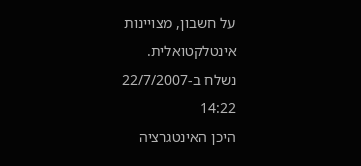על חשבון, מצויינות אינטלקטואלית.
נשלח ב-22/7/2007 14:22
היכן האינטגרציה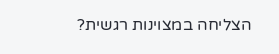הצליחה במצוינות רגשית?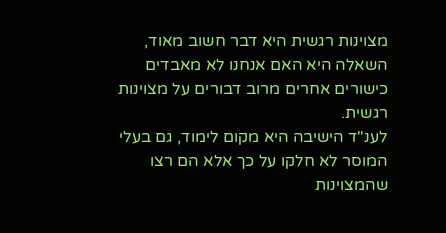מצוינות רגשית היא דבר חשוב מאוד, השאלה היא האם אנחנו לא מאבדים כישורים אחרים מרוב דבורים על מצוינות רגשית.
לענ"ד הישיבה היא מקום לימוד, גם בעלי המוסר לא חלקו על כך אלא הם רצו שהמצוינות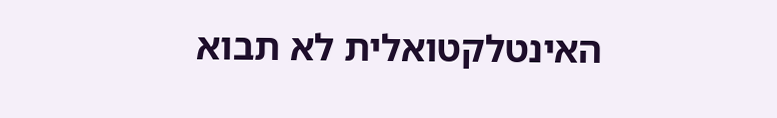האינטלקטואלית לא תבוא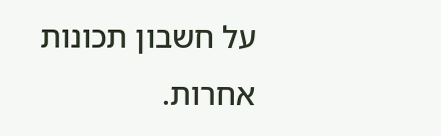על חשבון תכונות אחרות.